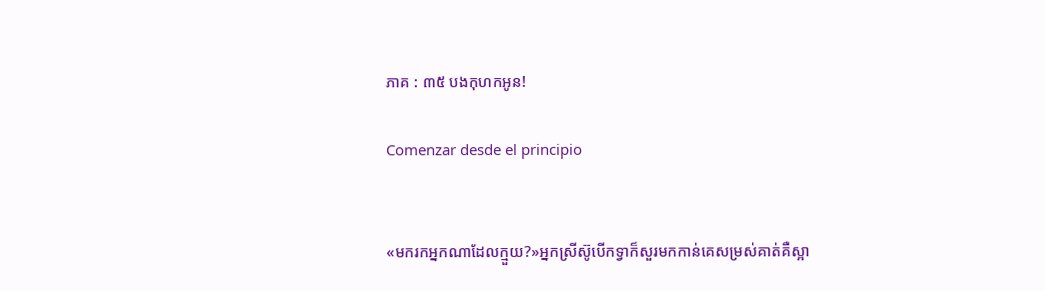ភាគ : ៣៥ បងកុហកអូន!

Comenzar desde el principio


«មករកអ្នកណាដែលក្មួយ?»អ្នកស្រីស៊ូបើកទ្វាក៏សួរមកកាន់គេសម្រស់គាត់គឺស្អា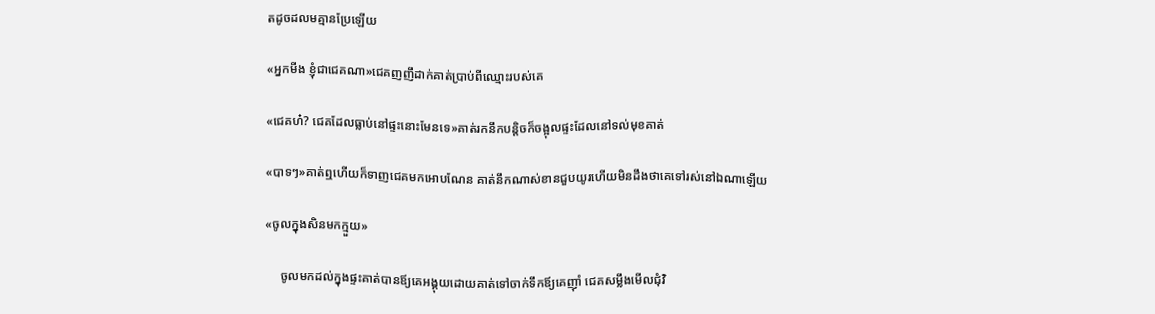តដូចដលមគ្មានប្រែឡើយ

«អ្នកមីង ខ្ញុំជាជេគណា»ជេគញញឹដាក់គាត់ប្រាប់ពីឈ្មោះរបស់គេ

«ជេគហ៎? ជេគដែលធ្លាប់នៅផ្ទះនោះមែនទេ»គាត់រកនឹកបន្ដិចក៏ចង្អុលផ្ទះដែលនៅទល់មុខគាត់

«បាទៗ»គាត់ឮហើយក៏ទាញជេគមកអោបណែន គាត់នឹកណាស់ខានជួបយូរហើយមិនដឹងថាគេទៅរស់នៅឯណាឡើយ

«ចូលក្នុងសិនមកក្មួយ»

     ចូលមកដល់ក្នុងផ្ទះគាត់បានឪ្យគេអង្គុយដោយគាត់ទៅចាក់ទឹកឪ្យគេញ៉ាំ ជេគសម្លឹងមើលជុំវិ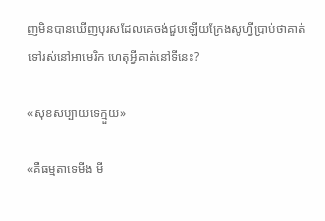ញមិនបានឃើញបុរសដែលគេចង់ជួបឡើយក្រែងសូហ្វីប្រាប់ថាគាត់ទៅរស់នៅអាមេរិក ហេតុអ្វីគាត់នៅទីនេះ?

«សុខសប្បាយទេក្មួយ»

«គឺធម្មតាទេមីង មី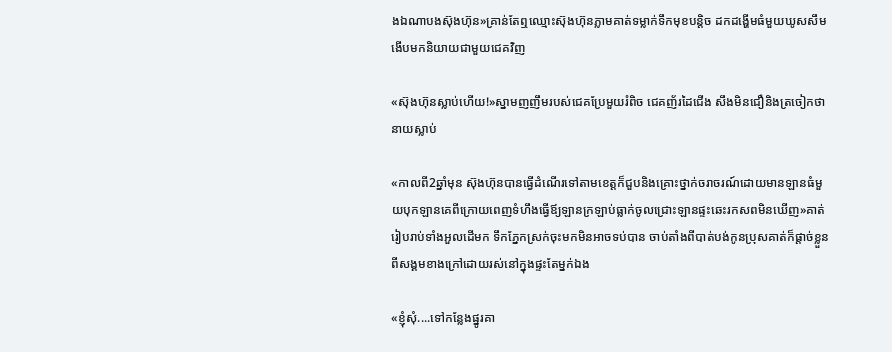ងឯណាបងស៊ុងហ៊ុន»គ្រាន់តែឮឈ្មោះស៊ុងហ៊ុនភ្លាមគាត់ទម្លាក់ទឹកមុខបន្ដិច ដកដង្ហើមធំមួយឃូសសឹមងើបមកនិយាយជាមួយជេគវិញ

«ស៊ុងហ៊ុនស្លាប់ហើយ!»ស្នាមញញឹមរបស់ជេគប្រែមួយរំពិច ជេគញ័រដៃជើង សឹងមិនជឿនិងត្រចៀកថានាយស្លាប់

«កាលពី2ឆ្នាំមុន ស៊ុងហ៊ុនបានធ្វើដំណើរទៅតាមខេត្តក៏ជួបនិងគ្រោះថ្នាក់ចរាចរណ៍ដោយមានឡានធំមួយបុកឡានគេពីក្រោយពេញទំហឹងធ្វើឪ្យឡានក្រឡាប់ធ្លាក់ចូលជ្រោះឡានផ្ទះឆេះរកសពមិនឃើញ»គាត់រៀបរាប់ទាំងអួលដើមក ទឹកភ្នែកស្រក់ចុះមកមិនអាចទប់បាន ចាប់តាំងពីបាត់បង់កូនប្រុសគាត់ក៏ផ្ដាច់ខ្លួនពីសង្គមខាងក្រៅដោយរស់នៅក្នុងផ្ទះតែម្នក់ឯង

«ខ្ញុំសុំ....ទៅកន្លែងផ្នូរគា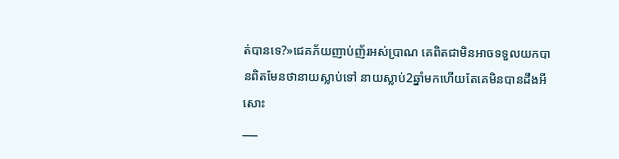ត់បានទេ?»ជេគភ័យញាប់ញ័រអស់ប្រាណ គេពិតជាមិនអាចទទួលយកបានពិតមែនថានាយស្លាប់ទៅ នាយស្លាប់2ឆ្នាំមកហើយតែគេមិនបានដឹងអីសោះ
___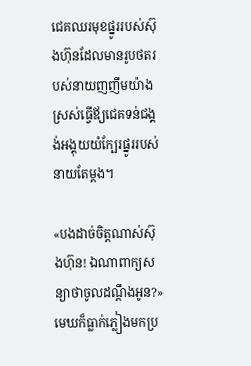ជេគឈរមុខផ្នូររបស់ស៊ុងហ៊ុនដែលមានរូបថតរបស់នាយញញឹមយ៉ាងស្រស់ធ្វើឪ្យជេគទន់ជង្គង់អង្គុយយំក្បែរផ្នូររបស់នាយតែម្ដង។

«បងដាច់ចិត្តណាស់ស៊ុងហ៊ុន! ឯណាពាក្យសន្យាថាចូលដណ្ដឹងអូន?»មេឃក៏ធ្លាក់ភ្លៀងមកប្រ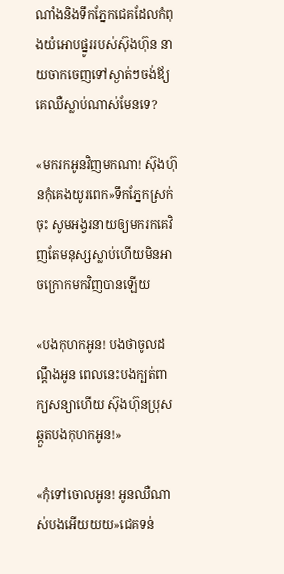ណាំងនិងទឹកភ្នែកជេគដែលកំពុងយំអោបផ្នូររបស់ស៊ុងហ៊ុន នាយចាកចេញទៅស្ងាត់ៗចង់ឪ្យគេឈឺស្លាប់ណាស់មែនទេ?

«មករកអូនវិញមកណា! ស៊ុងហ៊ុនកុំគេងយូរពេក»ទឹកភ្នែកស្រក់ចុះ សូមអង្វរនាយឲ្យមករកគេវិញតែមនុស្សស្លាប់ហើយមិនអាចក្រោកមកវិញបានឡើយ

«បងកុហកអូន! បងថាចូលដណ្ដឹងអូន ពេលនេះបងក្បត់ពាក្យសន្យាហើយ ស៊ុងហ៊ុនប្រុសឆ្កួតបងកុហកអូន!»

«កុំទៅចោលអូន! អូនឈឺណាស់បងអើយយយ»ជេគទន់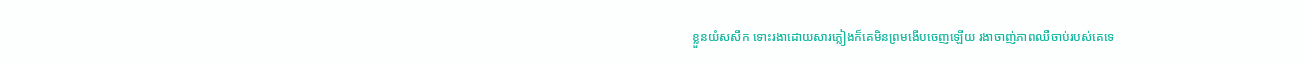ខ្លួនយំសសឹក ទោះរងាដោយសារភ្លៀងក៏គេមិនព្រមងើបចេញឡើយ រងាចាញ់ភាពឈឺចាប់របស់គេទេ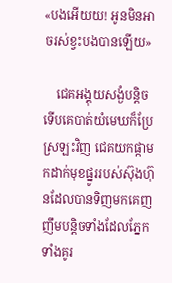«បងអើយយ! អូនមិនអាចរស់ខ្វះបងបានឡើយ»

    ជេគអង្គុយសង្ងំបន្ដិចទើបគេបាត់យំមេឃក៏ប្រែស្រឡះវិញ ជេគយកផ្កាមកដាក់មុខផ្នូររបស់ស៊ុងហ៊ុនដែលបានទិញមកគេញញឹមបន្ដិចទាំងដែលភ្នែកទាំងគូរ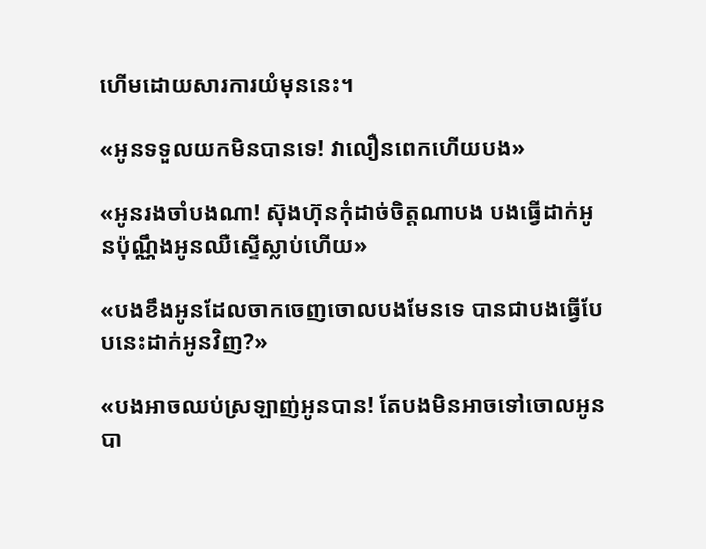ហើមដោយសារការយំមុននេះ។

«អូនទទួលយកមិនបានទេ! វាលឿនពេកហើយបង»

«អូនរងចាំបងណា! ស៊ុងហ៊ុនកុំដាច់ចិត្តណាបង បងធ្វើដាក់អូនប៉ុណ្ណឹងអូនឈឺស្ទើស្លាប់ហើយ»

«បងខឹងអូនដែលចាកចេញចោលបងមែនទេ បានជាបងធ្វើបែបនេះដាក់អូនវិញ?»

«បងអាចឈប់ស្រឡាញ់អូនបាន! តែបងមិនអាចទៅចោលអូនបា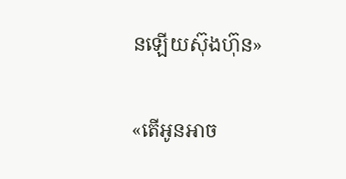នឡើយស៊ុងហ៊ុន»

«តើអូនអាច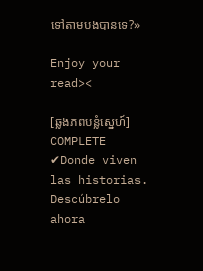ទៅតាមបងបានទេ?»

Enjoy your read><

[ឆ្លងភពបន្លំស្នេហ៍] COMPLETE ✔Donde viven las historias. Descúbrelo ahora